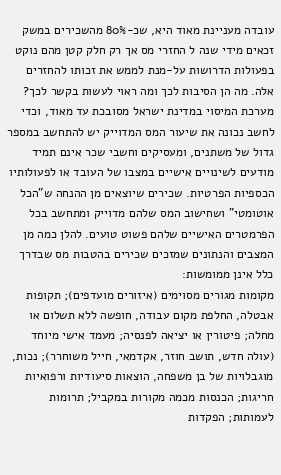עובדה מעניינת מאוד היא, שכ-80% מהשכירים במשק זכאים מידי שנה ל החזרי מס אך רק חלק קטן מהם נוקט בפעולות הדרושות על-מנת לממש את זכותו להחזרים אלה. מה הן הסיבות לכך ומה ראוי לעשות בקשר לכך?
מערכת המיסוי במדינת ישראל מסובכת עד מאוד, וכדי לחשב נכונה את שיעור המס המדוייק יש להתחשב במספר גדול של משתנים, ומעסיקים וחשבי שכר אינם תמיד מודעים לשינויים אישיים במצבו של העובד או לפעולותיו הכספיות הפרטיות. שכירים שיוצאים מן ההנחה ש"הכל אוטומטי" ושחישוב המס שלהם מדוייק ומתחשב בכל הפרמטרים האישיים שלהם פשוט טועים. להלן כמה מן המצבים והנתונים שמזכים שכירים בהטבות מס שבדרך כלל אינן ממומשות:
מקומות מגורים מסוימים (איזורים מועדפים); תקופות אבטלה, החלפת מקום עבודה, חופשה ללא תשלום או מחלה; פיטורין או יציאה לפנסיה; מעמד אישי מיוחד (עולה חדש, תושב חוזר, אקדמאי, חייל משוחרר); נכות, מוגבלויות של בן משפחה, הוצאות סיעודיות ורפואיות חריגות; הכנסות מכמה מקורות במקביל; תרומות לעמותות; הפקדות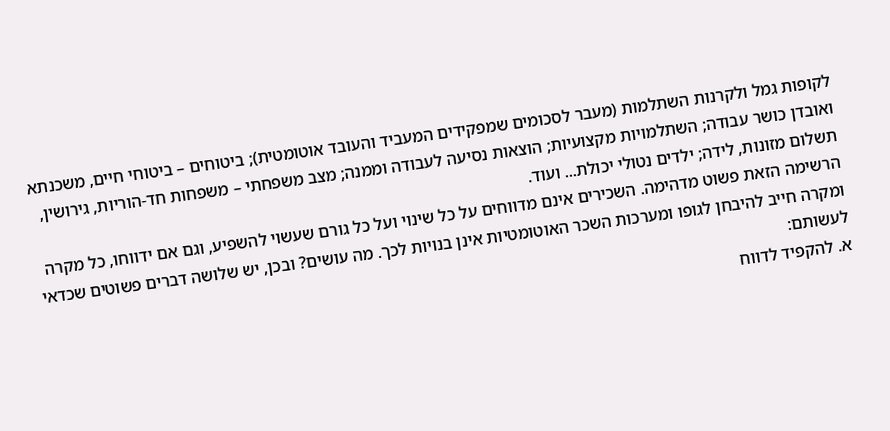לקופות גמל ולקרנות השתלמות (מעבר לסכומים שמפקידים המעביד והעובד אוטומטית); ביטוחים – ביטוחי חיים, משכנתא ואובדן כושר עבודה; השתלמויות מקצועיות; הוצאות נסיעה לעבודה וממנה; מצב משפחתי – משפחות חד-הוריות, גירושין, תשלום מזונות, לידה; ילדים נטולי יכולת... ועוד.
הרשימה הזאת פשוט מדהימה. השכירים אינם מדווחים על כל שינוי ועל כל גורם שעשוי להשפיע, וגם אם ידווחו, כל מקרה ומקרה חייב להיבחן לגופו ומערכות השכר האוטומטיות אינן בנויות לכך. מה עושים? ובכן, יש שלושה דברים פשוטים שכדאי לעשותם:
א. להקפיד לדווח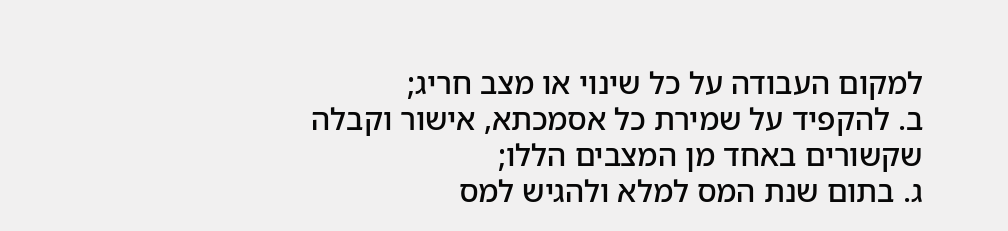למקום העבודה על כל שינוי או מצב חריג;
ב. להקפיד על שמירת כל אסמכתא, אישור וקבלה שקשורים באחד מן המצבים הללו;
ג. בתום שנת המס למלא ולהגיש למס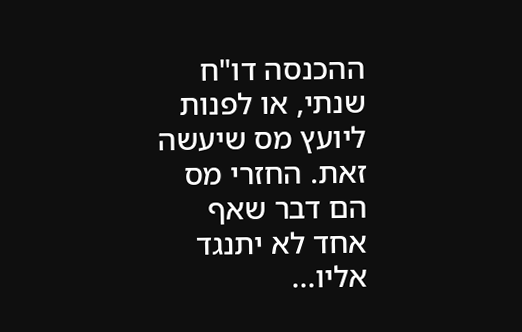ההכנסה דו"ח שנתי, או לפנות ליועץ מס שיעשה זאת. החזרי מס הם דבר שאף אחד לא יתנגד אליו...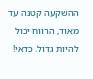ההשקעה קטנה עד מאוד, הרווח יכול להיות גדול. כדאי!